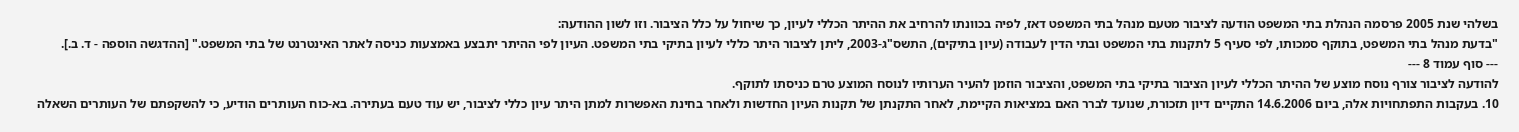בשלהי שנת 2005 פרסמה הנהלת בתי המשפט הודעה לציבור מטעם מנהל בתי המשפט דאז, לפיה בכוונתו להרחיב את ההיתר הכללי לעיון, כך שיחול על כלל הציבור. וזו לשון ההודעה:
"בדעת מנהל בתי המשפט, בתוקף סמכותו, לפי סעיף 5 לתקנות בתי המשפט ובתי הדין לעבודה (עיון בתיקים), התשס"ג-2003, ליתן לציבור היתר כללי לעיון בתיקי בתי המשפט. העיון לפי ההיתר יתבצע באמצעות כניסה לאתר האינטרנט של בתי המשפט." [ההדגשה הוספה - ד. ב.].
--- סוף עמוד 8 ---
להודעה לציבור צורף נוסח מוצע של ההיתר הכללי לעיון הציבור בתיקי בתי המשפט, והציבור הוזמן להעיר הערותיו לנוסח המוצע טרם כניסתו לתוקף.
10. בעקבות התפתחויות אלה, ביום 14.6.2006 התקיים דיון תזכורת, שנועד לברר האם במציאות הקיימת, לאחר התקנתן של תקנות העיון החדשות ולאחר בחינת האפשרות למתן היתר עיון כללי לציבור, יש עוד טעם בעתירה. בא-כוח העותרים הודיע, כי להשקפתם של העותרים השאלה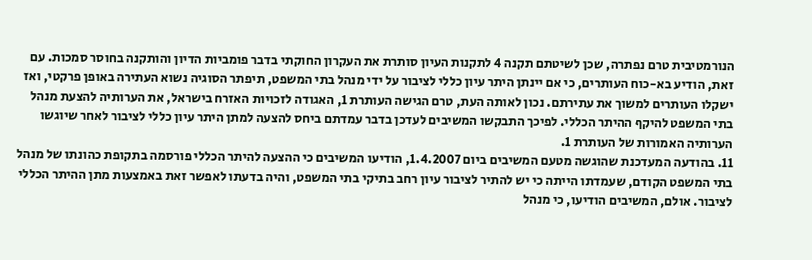הנורמטיבית טרם נפתרה, שכן לשיטתם תקנה 4 לתקנות העיון סותרת את העקרון החוקתי בדבר פומביות הדיון והותקנה בחוסר סמכות. עם זאת, הודיע בא-כוח העותרים, כי אם יינתן היתר עיון כללי לציבור על ידי מנהל בתי המשפט, תיפתר הסוגיה נשוא העתירה באופן פרקטי, ואז ישקלו העותרים למשוך את עתירתם. נכון לאותה העת, טרם הגישה העותרת 1, האגודה לזכויות האזרח בישראל, את הערותיה להצעת מנהל בתי המשפט להיקף ההיתר הכללי. לפיכך התבקשו המשיבים לעדכן בדבר עמדתם ביחס להצעה למתן היתר עיון כללי לציבור לאחר שיוגשו הערותיה האמורות של העותרת 1.
11. בהודעה המעדכנת שהוגשה מטעם המשיבים ביום 1.4.2007, הודיעו המשיבים כי ההצעה להיתר הכללי פורסמה בתקופת כהונתו של מנהל בתי המשפט הקודם, שעמדתו הייתה כי יש להתיר לציבור עיון רחב בתיקי בתי המשפט, והיה בדעתו לאפשר זאת באמצעות מתן ההיתר הכללי לציבור. אולם, המשיבים הודיעו, כי מנהל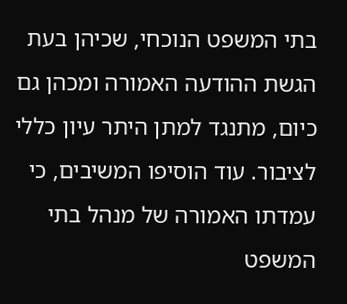בתי המשפט הנוכחי, שכיהן בעת הגשת ההודעה האמורה ומכהן גם כיום, מתנגד למתן היתר עיון כללי לציבור. עוד הוסיפו המשיבים, כי עמדתו האמורה של מנהל בתי המשפט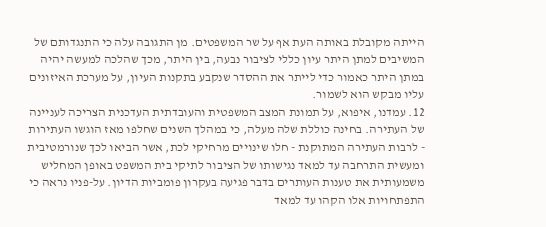הייתה מקובלת באותה העת אף על שר המשפטים. מן התגובה עלה כי התנגדותם של המשיבים למתן היתר עיון כללי לציבור נבעה, בין היתר, מכך שהלכה למעשה יהיה במתן היתר כאמור כדי לייתר את ההסדר שנקבע בתקנות העיון, על מערכת האיזונים עליו מבקש הוא לשמור.
12. עמדנו, איפוא, על תמונת המצב המשפטית והעובדתית העדכנית הצריכה לעניינה של העתירה. בחינה כוללת שלה מעלה, כי במהלך השנים שחלפו מאז הוגשו העתירות - לרבות העתירה המתוקנת - חלו שינויים מרחיקי לכת, אשר הביאו לכך שנורמטיבית ומעשית התרחבה עד למאד נגישותו של הציבור לתיקי בית המשפט באופן המחליש משמעותית את טענות העותרים בדבר פגיעה בעקרון פומביות הדיון. על-פניו נראה כי התפתחויות אלו הקהו עד למאד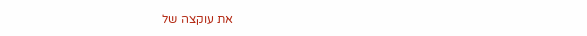את עוקצה של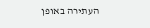העתירה באופן